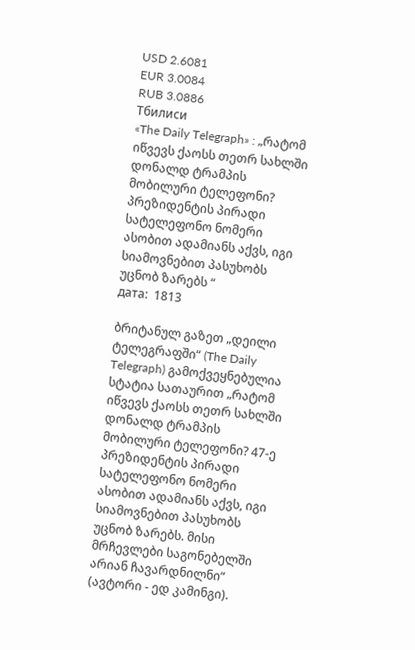USD 2.6081
EUR 3.0084
RUB 3.0886
Тбилиси
«The Daily Telegraph» : „რატომ იწვევს ქაოსს თეთრ სახლში დონალდ ტრამპის მობილური ტელეფონი? პრეზიდენტის პირადი სატელეფონო ნომერი ასობით ადამიანს აქვს, იგი სიამოვნებით პასუხობს უცნობ ზარებს “
дата:  1813

ბრიტანულ გაზეთ „დეილი ტელეგრაფში“ (The Daily Telegraph) გამოქვეყნებულია სტატია სათაურით „რატომ იწვევს ქაოსს თეთრ სახლში დონალდ ტრამპის მობილური ტელეფონი? 47-ე პრეზიდენტის პირადი სატელეფონო ნომერი ასობით ადამიანს აქვს, იგი სიამოვნებით პასუხობს უცნობ ზარებს. მისი მრჩევლები საგონებელში არიან ჩავარდნილნი“ (ავტორი - ედ კამინგი).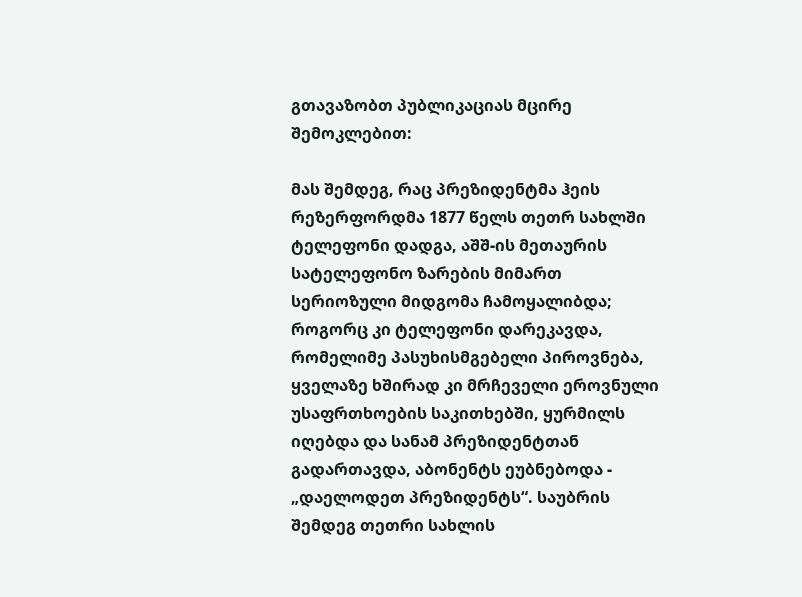გთავაზობთ პუბლიკაციას მცირე შემოკლებით:

მას შემდეგ, რაც პრეზიდენტმა ჰეის რეზერფორდმა 1877 წელს თეთრ სახლში ტელეფონი დადგა, აშშ-ის მეთაურის სატელეფონო ზარების მიმართ სერიოზული მიდგომა ჩამოყალიბდა; როგორც კი ტელეფონი დარეკავდა, რომელიმე პასუხისმგებელი პიროვნება, ყველაზე ხშირად კი მრჩეველი ეროვნული უსაფრთხოების საკითხებში, ყურმილს იღებდა და სანამ პრეზიდენტთან გადართავდა, აბონენტს ეუბნებოდა - „დაელოდეთ პრეზიდენტს“. საუბრის შემდეგ თეთრი სახლის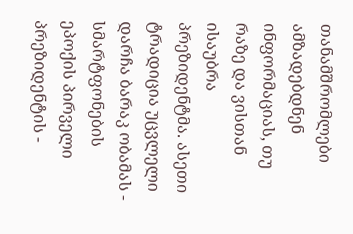თანამშრომლები ამზადებდნენ ინფორმაციას, თუ რაზე და ვისთან ისაუბრა პრეზიდენტმა. ასეთი ტრადიცია უცვლელი დარჩა ბარაკ ობამას - სმარტფონების ეპოქის პირველი პრეზიდენტის -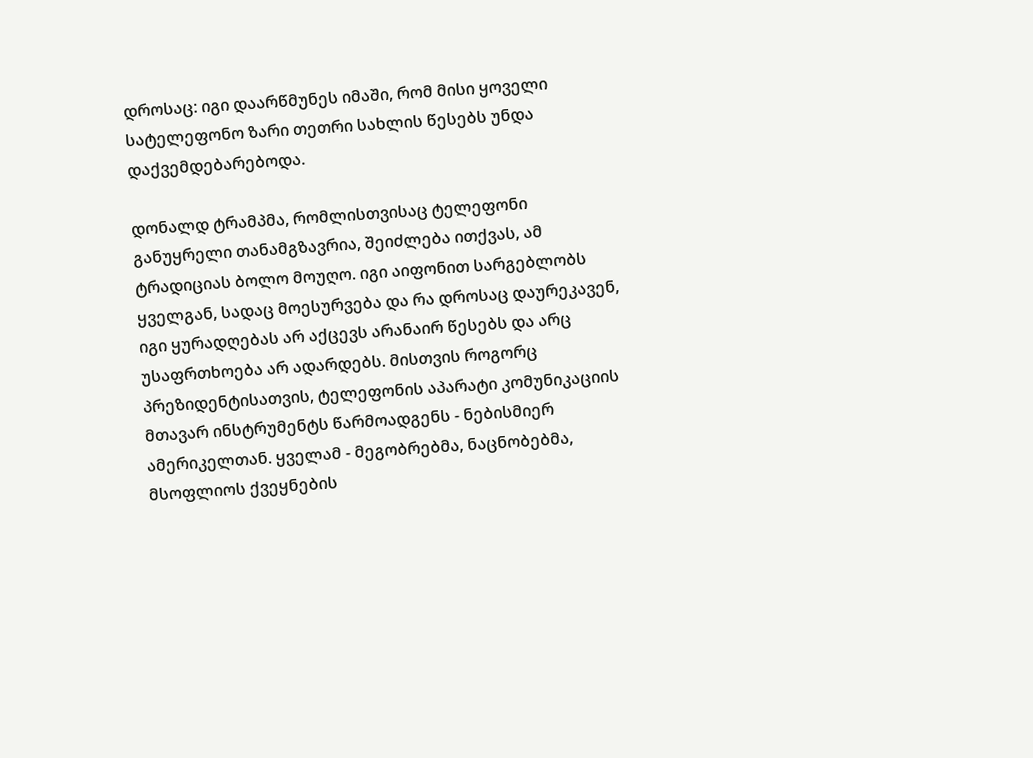დროსაც: იგი დაარწმუნეს იმაში, რომ მისი ყოველი სატელეფონო ზარი თეთრი სახლის წესებს უნდა დაქვემდებარებოდა.

დონალდ ტრამპმა, რომლისთვისაც ტელეფონი განუყრელი თანამგზავრია, შეიძლება ითქვას, ამ ტრადიციას ბოლო მოუღო. იგი აიფონით სარგებლობს ყველგან, სადაც მოესურვება და რა დროსაც დაურეკავენ, იგი ყურადღებას არ აქცევს არანაირ წესებს და არც უსაფრთხოება არ ადარდებს. მისთვის როგორც პრეზიდენტისათვის, ტელეფონის აპარატი კომუნიკაციის მთავარ ინსტრუმენტს წარმოადგენს - ნებისმიერ ამერიკელთან. ყველამ - მეგობრებმა, ნაცნობებმა, მსოფლიოს ქვეყნების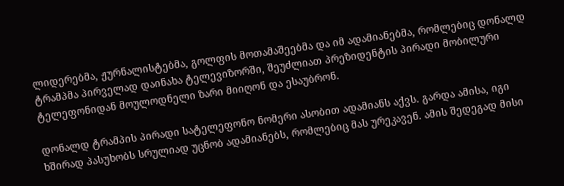ლიდერებმა, ჟურნალისტებმა, გოლფის მოთამაშეებმა და იმ ადამიანებმა, რომლებიც დონალდ ტრამპმა პირველად დაინახა ტელევიზორში, შეუძლიათ პრეზიდენტის პირადი მობილური ტელეფონიდან მოულოდნელი ზარი მიიღონ და ესაუბრონ.

დონალდ ტრამპის პირადი სატელეფონო ნომერი ასობით ადამიანს აქვს. გარდა ამისა, იგი ხშირად პასუხობს სრულიად უცნობ ადამიანებს, რომლებიც მას ურეკავენ. ამის შედეგად მისი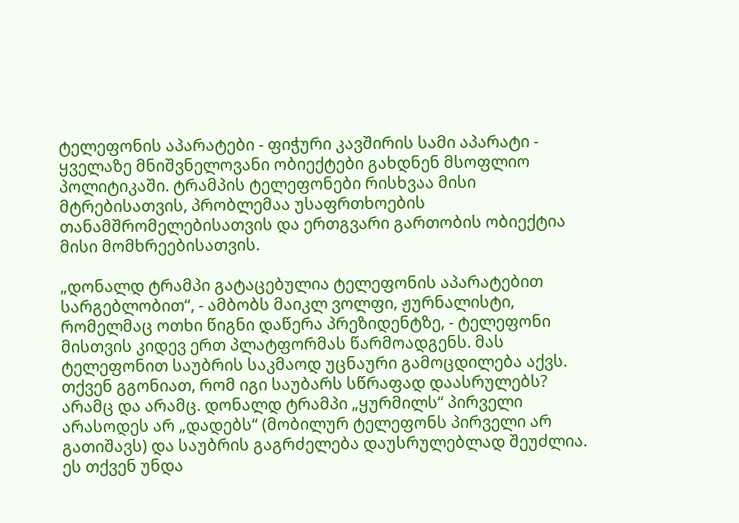ტელეფონის აპარატები - ფიჭური კავშირის სამი აპარატი - ყველაზე მნიშვნელოვანი ობიექტები გახდნენ მსოფლიო პოლიტიკაში. ტრამპის ტელეფონები რისხვაა მისი მტრებისათვის, პრობლემაა უსაფრთხოების თანამშრომელებისათვის და ერთგვარი გართობის ობიექტია მისი მომხრეებისათვის.

„დონალდ ტრამპი გატაცებულია ტელეფონის აპარატებით სარგებლობით“, - ამბობს მაიკლ ვოლფი, ჟურნალისტი, რომელმაც ოთხი წიგნი დაწერა პრეზიდენტზე, - ტელეფონი მისთვის კიდევ ერთ პლატფორმას წარმოადგენს. მას ტელეფონით საუბრის საკმაოდ უცნაური გამოცდილება აქვს. თქვენ გგონიათ, რომ იგი საუბარს სწრაფად დაასრულებს? არამც და არამც. დონალდ ტრამპი „ყურმილს“ პირველი არასოდეს არ „დადებს“ (მობილურ ტელეფონს პირველი არ გათიშავს) და საუბრის გაგრძელება დაუსრულებლად შეუძლია. ეს თქვენ უნდა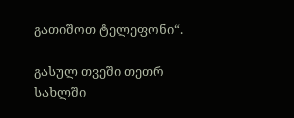გათიშოთ ტელეფონი“.

გასულ თვეში თეთრ სახლში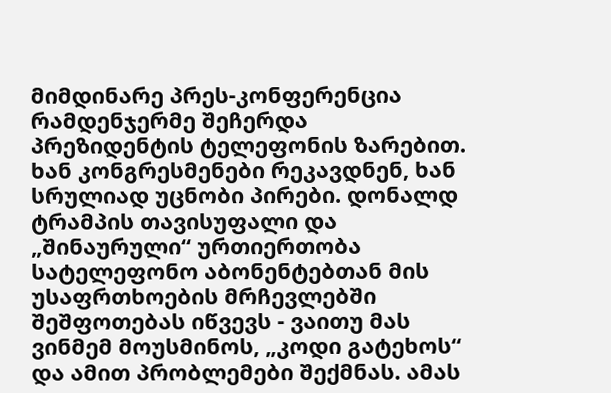მიმდინარე პრეს-კონფერენცია რამდენჯერმე შეჩერდა პრეზიდენტის ტელეფონის ზარებით. ხან კონგრესმენები რეკავდნენ, ხან სრულიად უცნობი პირები. დონალდ ტრამპის თავისუფალი და „შინაურული“ ურთიერთობა სატელეფონო აბონენტებთან მის უსაფრთხოების მრჩევლებში შეშფოთებას იწვევს - ვაითუ მას ვინმემ მოუსმინოს, „კოდი გატეხოს“ და ამით პრობლემები შექმნას. ამას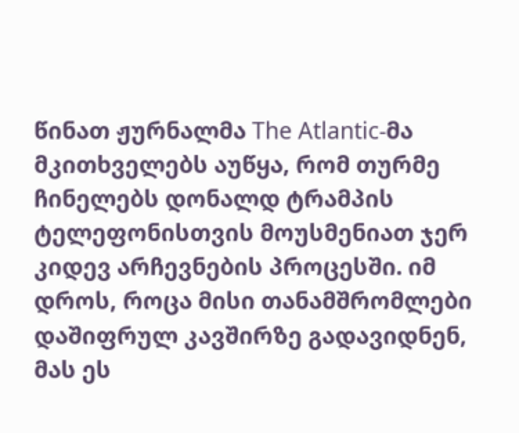წინათ ჟურნალმა The Atlantic-მა მკითხველებს აუწყა, რომ თურმე ჩინელებს დონალდ ტრამპის ტელეფონისთვის მოუსმენიათ ჯერ კიდევ არჩევნების პროცესში. იმ დროს, როცა მისი თანამშრომლები დაშიფრულ კავშირზე გადავიდნენ, მას ეს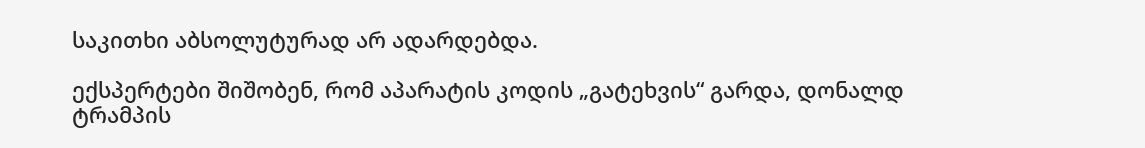საკითხი აბსოლუტურად არ ადარდებდა.

ექსპერტები შიშობენ, რომ აპარატის კოდის „გატეხვის“ გარდა, დონალდ ტრამპის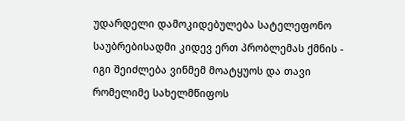უდარდელი დამოკიდებულება სატელეფონო საუბრებისადმი კიდევ ერთ პრობლემას ქმნის - იგი შეიძლება ვინმემ მოატყუოს და თავი რომელიმე სახელმწიფოს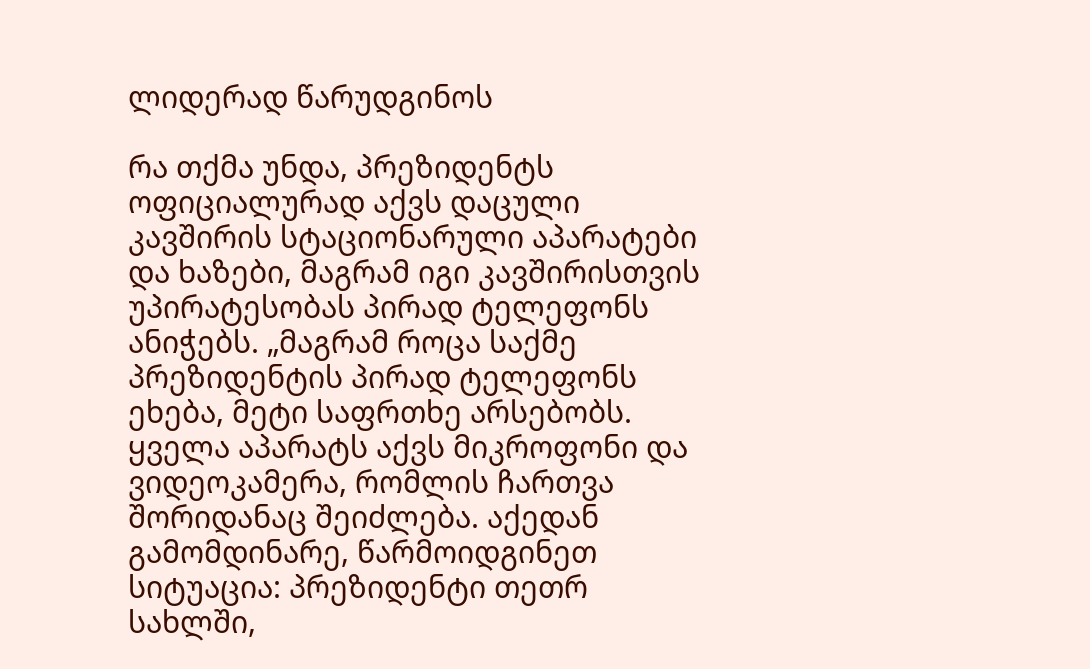ლიდერად წარუდგინოს

რა თქმა უნდა, პრეზიდენტს ოფიციალურად აქვს დაცული კავშირის სტაციონარული აპარატები და ხაზები, მაგრამ იგი კავშირისთვის უპირატესობას პირად ტელეფონს ანიჭებს. „მაგრამ როცა საქმე პრეზიდენტის პირად ტელეფონს ეხება, მეტი საფრთხე არსებობს. ყველა აპარატს აქვს მიკროფონი და ვიდეოკამერა, რომლის ჩართვა შორიდანაც შეიძლება. აქედან გამომდინარე, წარმოიდგინეთ სიტუაცია: პრეზიდენტი თეთრ სახლში,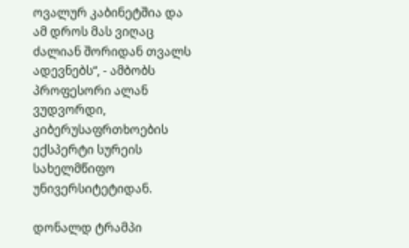ოვალურ კაბინეტშია და ამ დროს მას ვიღაც ძალიან შორიდან თვალს ადევნებს“, - ამბობს პროფესორი ალან ვუდვორდი, კიბერუსაფრთხოების ექსპერტი სურეის სახელმწიფო უნივერსიტეტიდან.

დონალდ ტრამპი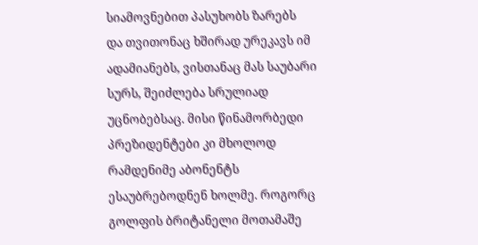სიამოვნებით პასუხობს ზარებს  და თვითონაც ხშირად ურეკავს იმ ადამიანებს, ვისთანაც მას საუბარი სურს, შეიძლება სრულიად უცნობებსაც. მისი წინამორბედი პრეზიდენტები კი მხოლოდ რამდენიმე აბონენტს ესაუბრებოდნენ ხოლმე. როგორც გოლფის ბრიტანელი მოთამაშე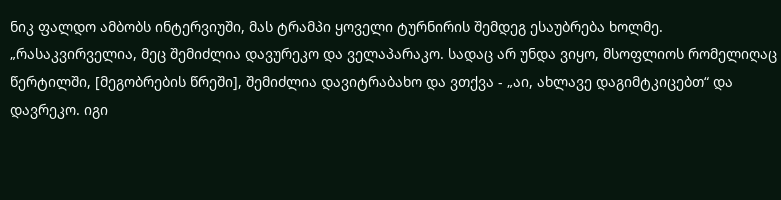ნიკ ფალდო ამბობს ინტერვიუში, მას ტრამპი ყოველი ტურნირის შემდეგ ესაუბრება ხოლმე. „რასაკვირველია, მეც შემიძლია დავურეკო და ველაპარაკო. სადაც არ უნდა ვიყო, მსოფლიოს რომელიღაც წერტილში, [მეგობრების წრეში], შემიძლია დავიტრაბახო და ვთქვა - „აი, ახლავე დაგიმტკიცებთ“ და დავრეკო. იგი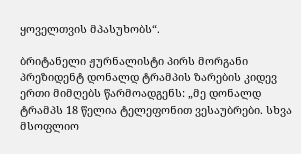ყოველთვის მპასუხობს“.

ბრიტანელი ჟურნალისტი პირს მორგანი პრეზიდენტ დონალდ ტრამპის ზარების კიდევ ერთი მიმღებს წარმოადგენს: „მე დონალდ ტრამპს 18 წელია ტელეფონით ვესაუბრები. სხვა მსოფლიო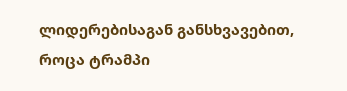ლიდერებისაგან განსხვავებით, როცა ტრამპი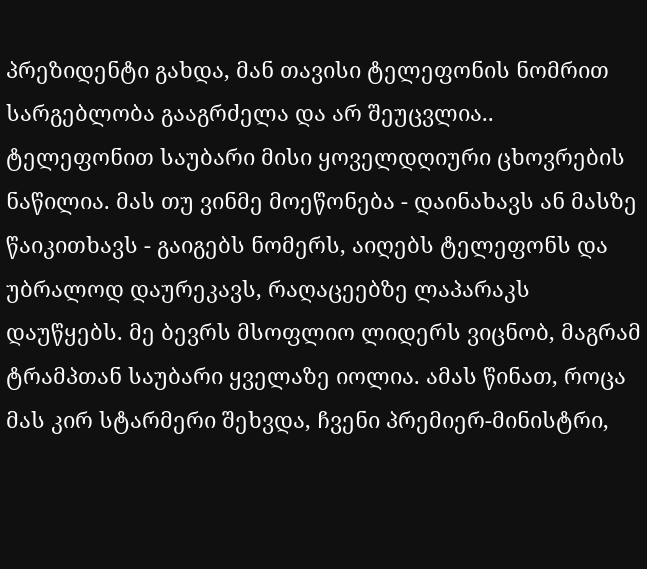პრეზიდენტი გახდა, მან თავისი ტელეფონის ნომრით სარგებლობა გააგრძელა და არ შეუცვლია.. ტელეფონით საუბარი მისი ყოველდღიური ცხოვრების ნაწილია. მას თუ ვინმე მოეწონება - დაინახავს ან მასზე წაიკითხავს - გაიგებს ნომერს, აიღებს ტელეფონს და უბრალოდ დაურეკავს, რაღაცეებზე ლაპარაკს დაუწყებს. მე ბევრს მსოფლიო ლიდერს ვიცნობ, მაგრამ ტრამპთან საუბარი ყველაზე იოლია. ამას წინათ, როცა მას კირ სტარმერი შეხვდა, ჩვენი პრემიერ-მინისტრი,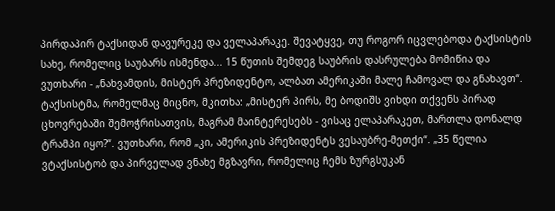პირდაპირ ტაქსიდან დავურეკე და ველაპარაკე. შევატყვე, თუ როგორ იცვლებოდა ტაქსისტის სახე, რომელიც საუბარს ისმენდა... 15 წუთის შემდეგ საუბრის დასრულება მომიწია და ვუთხარი - „ნახვამდის, მისტერ პრეზიდენტო, ალბათ ამერიკაში მალე ჩამოვალ და გნახავთ“. ტაქსისტმა, რომელმაც მიცნო, მკითხა: „მისტერ პირს, მე ბოდიშს ვიხდი თქვენს პირად ცხოვრებაში შემოჭრისათვის, მაგრამ მაინტერესებს - ვისაც ელაპარაკეთ, მართლა დონალდ ტრამპი იყო?“. ვუთხარი, რომ „კი, ამერიკის პრეზიდენტს ვესაუბრე-მეთქი“. „35 წელია ვტაქსისტობ და პირველად ვნახე მგზავრი, რომელიც ჩემს ზურგსუკან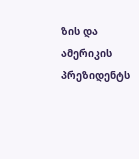ზის და ამერიკის პრეზიდენტს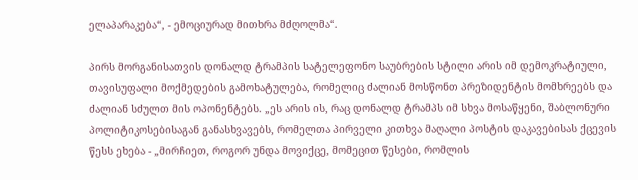ელაპარაკება“, - ემოციურად მითხრა მძღოლმა“.

პირს მორგანისათვის დონალდ ტრამპის სატელეფონო საუბრების სტილი არის იმ დემოკრატიული, თავისუფალი მოქმედების გამოხატულება, რომელიც ძალიან მოსწონთ პრეზიდენტის მომხრეებს და ძალიან სძულთ მის ოპონენტებს. „ეს არის ის, რაც დონალდ ტრამპს იმ სხვა მოსაწყენი, შაბლონური პოლიტიკოსებისაგან განასხვავებს, რომელთა პირველი კითხვა მაღალი პოსტის დაკავებისას ქცევის წესს ეხება - „მირჩიეთ, როგორ უნდა მოვიქცე, მომეცით წესები, რომლის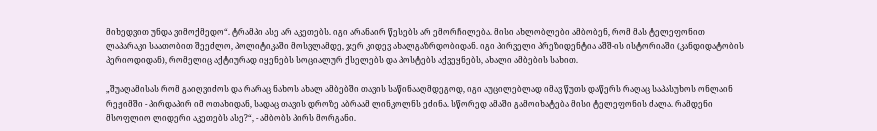მიხედვით უნდა ვიმოქმედო“. ტრამპი ასე არ აკეთებს. იგი არანაირ წესებს არ ემორჩილება. მისი ახლობლები ამბობენ, რომ მას ტელეფონით ლაპარაკი საათობით შეეძლო, პოლიტიკაში მოსვლამდე, ჯერ კიდევ ახალგაზრდობიდან. იგი პირველი პრეზიდენტია აშშ-ის ისტორიაში (კანდიდატობის პერიოდიდან), რომელიც აქტიურად იყენებს სოციალურ ქსელებს და პოსტებს აქვეყნებს, ახალი ამბების სახით.

„შუაღამისას რომ გაიღვიძოს და რარაც ნახოს ახალ ამბებში თავის საწინააღმდეგოდ, იგი აუცილებლად იმავ წუთს დაწერს რაღაც საპასუხოს ონლაინ რეჟიმში - პირდაპირ იმ ოთახიდან, სადაც თავის დროზე აბრაამ ლინკოლნს ეძინა. სწორედ ამაში გამოიხატება მისი ტელეფონის ძალა. რამდენი მსოფლიო ლიდერი აკეთებს ასე?“, - ამბობს პირს მორგანი.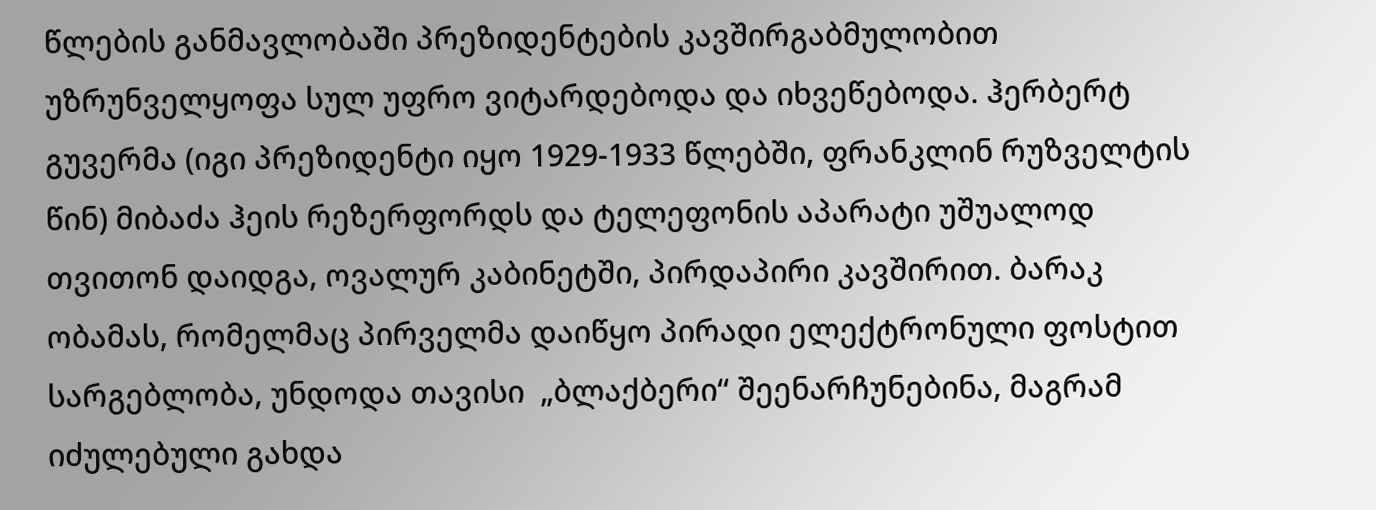წლების განმავლობაში პრეზიდენტების კავშირგაბმულობით უზრუნველყოფა სულ უფრო ვიტარდებოდა და იხვეწებოდა. ჰერბერტ გუვერმა (იგი პრეზიდენტი იყო 1929-1933 წლებში, ფრანკლინ რუზველტის წინ) მიბაძა ჰეის რეზერფორდს და ტელეფონის აპარატი უშუალოდ თვითონ დაიდგა, ოვალურ კაბინეტში, პირდაპირი კავშირით. ბარაკ ობამას, რომელმაც პირველმა დაიწყო პირადი ელექტრონული ფოსტით სარგებლობა, უნდოდა თავისი  „ბლაქბერი“ შეენარჩუნებინა, მაგრამ იძულებული გახდა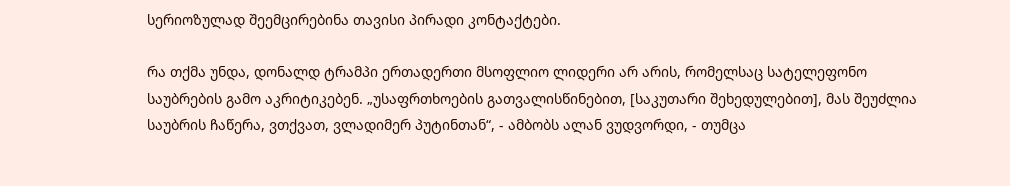სერიოზულად შეემცირებინა თავისი პირადი კონტაქტები.

რა თქმა უნდა, დონალდ ტრამპი ერთადერთი მსოფლიო ლიდერი არ არის, რომელსაც სატელეფონო საუბრების გამო აკრიტიკებენ. „უსაფრთხოების გათვალისწინებით, [საკუთარი შეხედულებით], მას შეუძლია საუბრის ჩაწერა, ვთქვათ, ვლადიმერ პუტინთან“, - ამბობს ალან ვუდვორდი, - თუმცა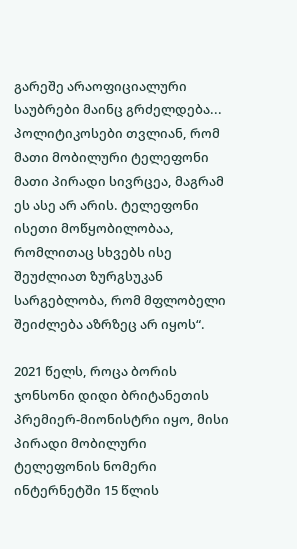გარეშე არაოფიციალური საუბრები მაინც გრძელდება... პოლიტიკოსები თვლიან, რომ მათი მობილური ტელეფონი მათი პირადი სივრცეა, მაგრამ ეს ასე არ არის. ტელეფონი ისეთი მოწყობილობაა, რომლითაც სხვებს ისე შეუძლიათ ზურგსუკან სარგებლობა, რომ მფლობელი შეიძლება აზრზეც არ იყოს“.

2021 წელს, როცა ბორის ჯონსონი დიდი ბრიტანეთის პრემიერ-მიონისტრი იყო, მისი პირადი მობილური ტელეფონის ნომერი ინტერნეტში 15 წლის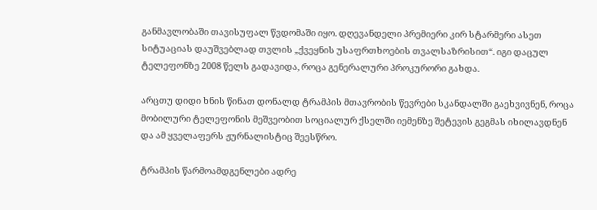განმავლობაში თავისუფალ წვდომაში იყო. დღევანდელი პრემიერი კირ სტარმერი ასეთ სიტუაციას დაუშვებლად თვლის „ქვეყნის უსაფრთხოების თვალსაზრისით“. იგი დაცულ ტელეფონზე 2008 წელს გადავიდა, როცა გენერალური პროკურორი გახდა.

არცთუ დიდი ხნის წინათ დონალდ ტრამპის მთავრობის წევრები სკანდალში გაეხვივნენ, როცა მობილური ტელეფონის მეშვეობით სოციალურ ქსელში იემენზე შეტევის გეგმას იხილავდნენ და ამ ყველაფერს ჟურნალისტიც შეესწრო.

ტრამპის წარმოამდგენლები ადრე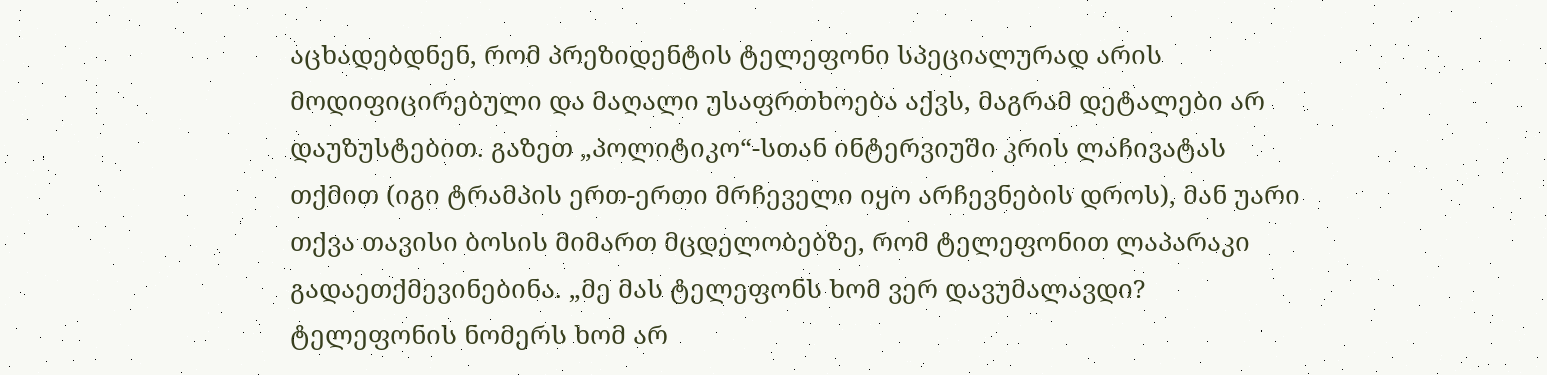აცხადებდნენ, რომ პრეზიდენტის ტელეფონი სპეციალურად არის მოდიფიცირებული და მაღალი უსაფრთხოება აქვს, მაგრამ დეტალები არ დაუზუსტებით. გაზეთ „პოლიტიკო“-სთან ინტერვიუში კრის ლაჩივატას თქმით (იგი ტრამპის ერთ-ერთი მრჩეველი იყო არჩევნების დროს), მან უარი თქვა თავისი ბოსის მიმართ მცდელობებზე, რომ ტელეფონით ლაპარაკი გადაეთქმევინებინა. „მე მას ტელეფონს ხომ ვერ დავუმალავდი?  ტელეფონის ნომერს ხომ არ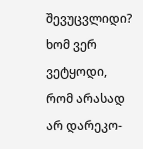შევუცვლიდი? ხომ ვერ ვეტყოდი, რომ არასად არ დარეკო-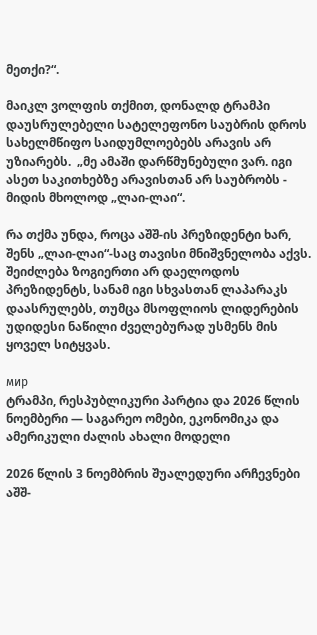მეთქი?“.

მაიკლ ვოლფის თქმით, დონალდ ტრამპი დაუსრულებელი სატელეფონო საუბრის დროს სახელმწიფო საიდუმლოებებს არავის არ უზიარებს.  „მე ამაში დარწმუნებული ვარ. იგი ასეთ საკითხებზე არავისთან არ საუბრობს - მიდის მხოლოდ „ლაი-ლაი“.

რა თქმა უნდა, როცა აშშ-ის პრეზიდენტი ხარ, შენს „ლაი-ლაი“-საც თავისი მნიშვნელობა აქვს. შეიძლება ზოგიერთი არ დაელოდოს პრეზიდენტს, სანამ იგი სხვასთან ლაპარაკს დაასრულებს, თუმცა მსოფლიოს ლიდერების უდიდესი ნაწილი ძველებურად უსმენს მის ყოველ სიტყვას.

мир
ტრამპი, რესპუბლიკური პარტია და 2026 წლის ნოემბერი — საგარეო ომები, ეკონომიკა და ამერიკული ძალის ახალი მოდელი

2026 წლის 3 ნოემბრის შუალედური არჩევნები აშშ-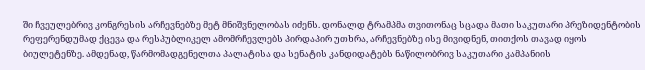ში ჩვეულებრივ კონგრესის არჩევნებზე მეტ მნიშვნელობას იძენს. დონალდ ტრამპმა თვითონაც სცადა მათი საკუთარი პრეზიდენტობის რეფერენდუმად ქცევა და რესპუბლიკელ ამომრჩევლებს პირდაპირ უთხრა, არჩევნებზე ისე მივიდნენ, თითქოს თავად იყოს ბიულეტენზე. ამდენად, წარმომადგენელთა პალატისა და სენატის კანდიდატებს ნაწილობრივ საკუთარი კამპანიის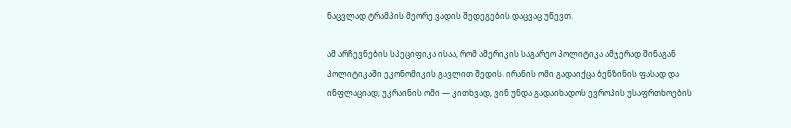ნაცვლად ტრამპის მეორე ვადის შედეგების დაცვაც უწევთ.

ამ არჩევნების სპეციფიკა ისაა, რომ ამერიკის საგარეო პოლიტიკა ამჯერად შინაგან პოლიტიკაში ეკონომიკის გავლით შედის. ირანის ომი გადაიქცა ბენზინის ფასად და ინფლაციად; უკრაინის ომი — კითხვად, ვინ უნდა გადაიხადოს ევროპის უსაფრთხოების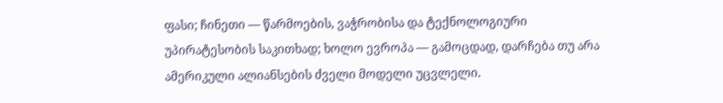ფასი; ჩინეთი — წარმოების, ვაჭრობისა და ტექნოლოგიური უპირატესობის საკითხად; ხოლო ევროპა — გამოცდად, დარჩება თუ არა ამერიკული ალიანსების ძველი მოდელი უცვლელი.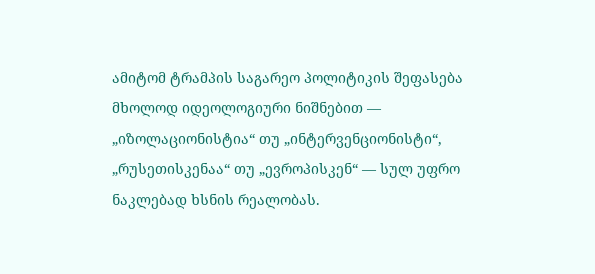ამიტომ ტრამპის საგარეო პოლიტიკის შეფასება მხოლოდ იდეოლოგიური ნიშნებით — „იზოლაციონისტია“ თუ „ინტერვენციონისტი“, „რუსეთისკენაა“ თუ „ევროპისკენ“ — სულ უფრო ნაკლებად ხსნის რეალობას.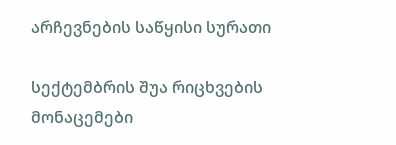არჩევნების საწყისი სურათი

სექტემბრის შუა რიცხვების მონაცემები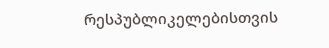რესპუბლიკელებისთვის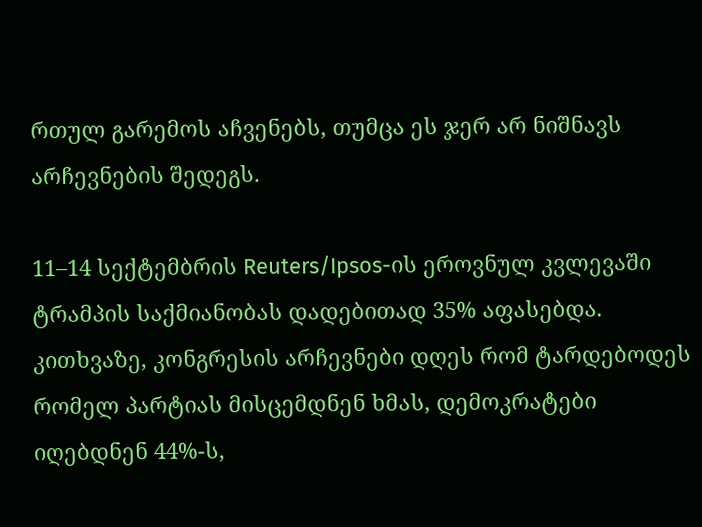რთულ გარემოს აჩვენებს, თუმცა ეს ჯერ არ ნიშნავს არჩევნების შედეგს.

11–14 სექტემბრის Reuters/Ipsos-ის ეროვნულ კვლევაში ტრამპის საქმიანობას დადებითად 35% აფასებდა. კითხვაზე, კონგრესის არჩევნები დღეს რომ ტარდებოდეს რომელ პარტიას მისცემდნენ ხმას, დემოკრატები იღებდნენ 44%-ს,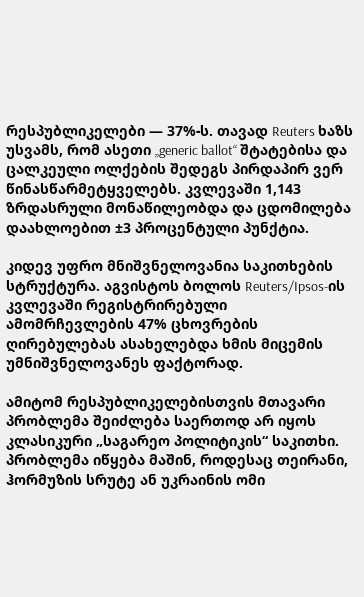რესპუბლიკელები — 37%-ს. თავად Reuters ხაზს უსვამს, რომ ასეთი „generic ballot“ შტატებისა და ცალკეული ოლქების შედეგს პირდაპირ ვერ წინასწარმეტყველებს. კვლევაში 1,143 ზრდასრული მონაწილეობდა და ცდომილება დაახლოებით ±3 პროცენტული პუნქტია.

კიდევ უფრო მნიშვნელოვანია საკითხების სტრუქტურა. აგვისტოს ბოლოს Reuters/Ipsos-ის კვლევაში რეგისტრირებული ამომრჩევლების 47% ცხოვრების ღირებულებას ასახელებდა ხმის მიცემის უმნიშვნელოვანეს ფაქტორად.

ამიტომ რესპუბლიკელებისთვის მთავარი პრობლემა შეიძლება საერთოდ არ იყოს კლასიკური „საგარეო პოლიტიკის“ საკითხი. პრობლემა იწყება მაშინ, როდესაც თეირანი, ჰორმუზის სრუტე ან უკრაინის ომი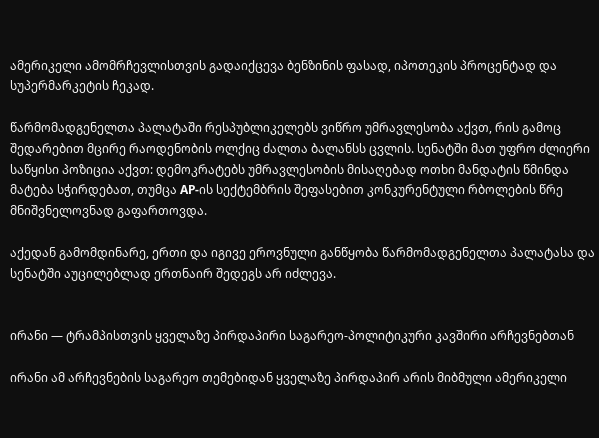ამერიკელი ამომრჩევლისთვის გადაიქცევა ბენზინის ფასად, იპოთეკის პროცენტად და სუპერმარკეტის ჩეკად.

წარმომადგენელთა პალატაში რესპუბლიკელებს ვიწრო უმრავლესობა აქვთ, რის გამოც შედარებით მცირე რაოდენობის ოლქიც ძალთა ბალანსს ცვლის. სენატში მათ უფრო ძლიერი საწყისი პოზიცია აქვთ: დემოკრატებს უმრავლესობის მისაღებად ოთხი მანდატის წმინდა მატება სჭირდებათ, თუმცა AP-ის სექტემბრის შეფასებით კონკურენტული რბოლების წრე მნიშვნელოვნად გაფართოვდა.

აქედან გამომდინარე, ერთი და იგივე ეროვნული განწყობა წარმომადგენელთა პალატასა და სენატში აუცილებლად ერთნაირ შედეგს არ იძლევა.


ირანი — ტრამპისთვის ყველაზე პირდაპირი საგარეო-პოლიტიკური კავშირი არჩევნებთან

ირანი ამ არჩევნების საგარეო თემებიდან ყველაზე პირდაპირ არის მიბმული ამერიკელი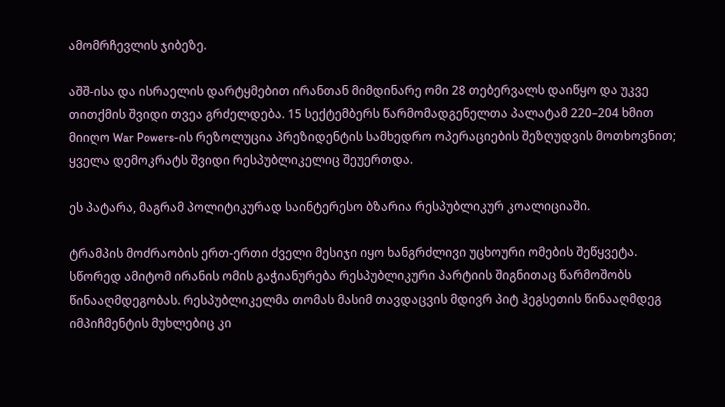ამომრჩევლის ჯიბეზე.

აშშ-ისა და ისრაელის დარტყმებით ირანთან მიმდინარე ომი 28 თებერვალს დაიწყო და უკვე თითქმის შვიდი თვეა გრძელდება. 15 სექტემბერს წარმომადგენელთა პალატამ 220–204 ხმით მიიღო War Powers-ის რეზოლუცია პრეზიდენტის სამხედრო ოპერაციების შეზღუდვის მოთხოვნით; ყველა დემოკრატს შვიდი რესპუბლიკელიც შეუერთდა.

ეს პატარა, მაგრამ პოლიტიკურად საინტერესო ბზარია რესპუბლიკურ კოალიციაში.

ტრამპის მოძრაობის ერთ-ერთი ძველი მესიჯი იყო ხანგრძლივი უცხოური ომების შეწყვეტა. სწორედ ამიტომ ირანის ომის გაჭიანურება რესპუბლიკური პარტიის შიგნითაც წარმოშობს წინააღმდეგობას. რესპუბლიკელმა თომას მასიმ თავდაცვის მდივრ პიტ ჰეგსეთის წინააღმდეგ იმპიჩმენტის მუხლებიც კი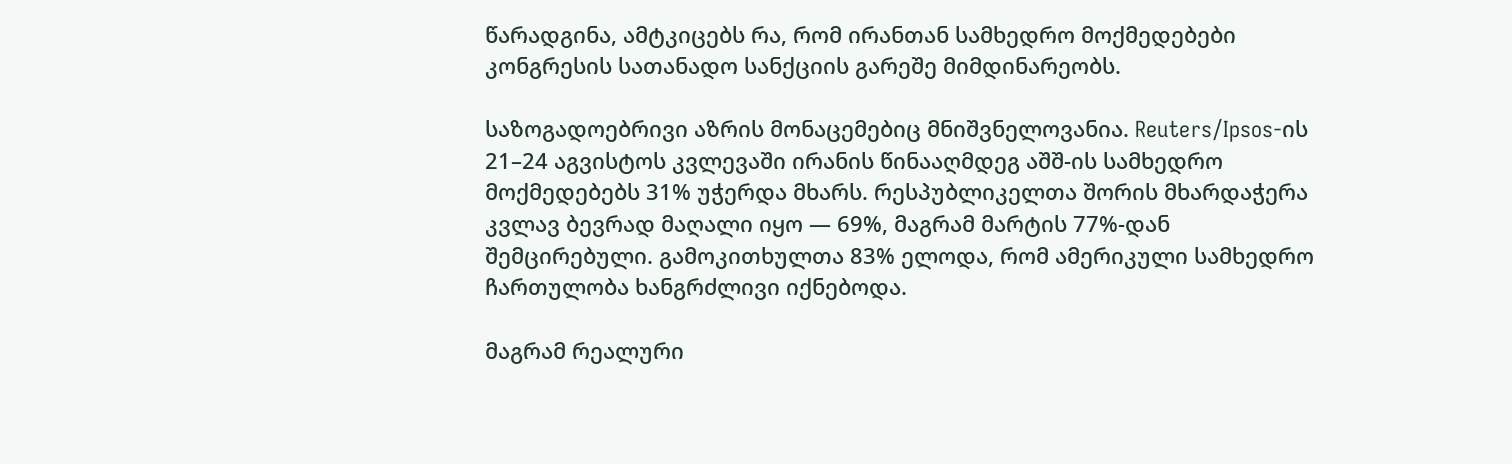წარადგინა, ამტკიცებს რა, რომ ირანთან სამხედრო მოქმედებები კონგრესის სათანადო სანქციის გარეშე მიმდინარეობს.

საზოგადოებრივი აზრის მონაცემებიც მნიშვნელოვანია. Reuters/Ipsos-ის 21–24 აგვისტოს კვლევაში ირანის წინააღმდეგ აშშ-ის სამხედრო მოქმედებებს 31% უჭერდა მხარს. რესპუბლიკელთა შორის მხარდაჭერა კვლავ ბევრად მაღალი იყო — 69%, მაგრამ მარტის 77%-დან შემცირებული. გამოკითხულთა 83% ელოდა, რომ ამერიკული სამხედრო ჩართულობა ხანგრძლივი იქნებოდა.

მაგრამ რეალური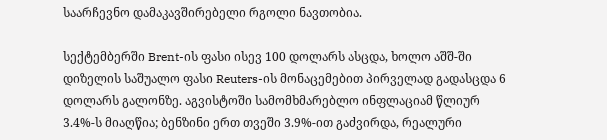საარჩევნო დამაკავშირებელი რგოლი ნავთობია.

სექტემბერში Brent-ის ფასი ისევ 100 დოლარს ასცდა, ხოლო აშშ-ში დიზელის საშუალო ფასი Reuters-ის მონაცემებით პირველად გადასცდა 6 დოლარს გალონზე. აგვისტოში სამომხმარებლო ინფლაციამ წლიურ 3.4%-ს მიაღწია; ბენზინი ერთ თვეში 3.9%-ით გაძვირდა, რეალური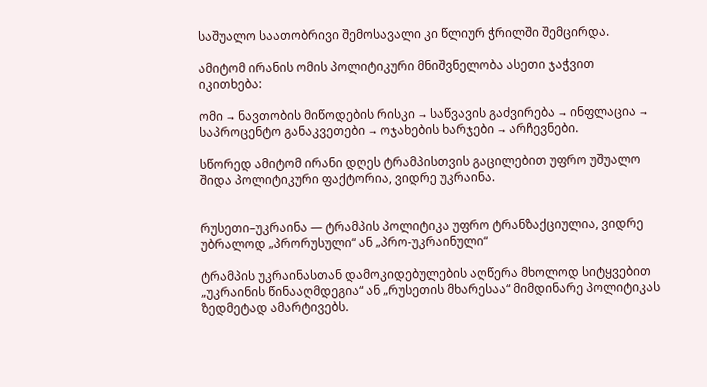საშუალო საათობრივი შემოსავალი კი წლიურ ჭრილში შემცირდა.

ამიტომ ირანის ომის პოლიტიკური მნიშვნელობა ასეთი ჯაჭვით იკითხება:

ომი → ნავთობის მიწოდების რისკი → საწვავის გაძვირება → ინფლაცია → საპროცენტო განაკვეთები → ოჯახების ხარჯები → არჩევნები.

სწორედ ამიტომ ირანი დღეს ტრამპისთვის გაცილებით უფრო უშუალო შიდა პოლიტიკური ფაქტორია, ვიდრე უკრაინა.


რუსეთი–უკრაინა — ტრამპის პოლიტიკა უფრო ტრანზაქციულია, ვიდრე უბრალოდ „პრორუსული“ ან „პრო-უკრაინული“

ტრამპის უკრაინასთან დამოკიდებულების აღწერა მხოლოდ სიტყვებით „უკრაინის წინააღმდეგია“ ან „რუსეთის მხარესაა“ მიმდინარე პოლიტიკას ზედმეტად ამარტივებს.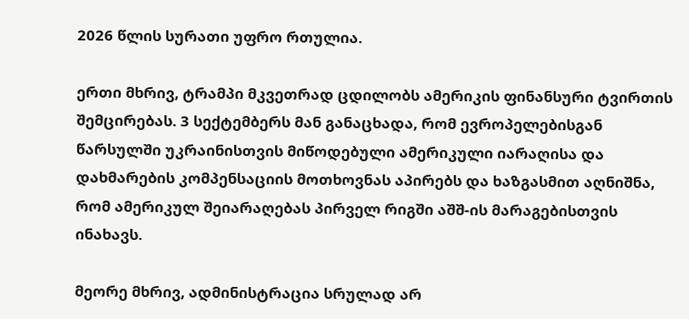2026 წლის სურათი უფრო რთულია.

ერთი მხრივ, ტრამპი მკვეთრად ცდილობს ამერიკის ფინანსური ტვირთის შემცირებას. 3 სექტემბერს მან განაცხადა, რომ ევროპელებისგან წარსულში უკრაინისთვის მიწოდებული ამერიკული იარაღისა და დახმარების კომპენსაციის მოთხოვნას აპირებს და ხაზგასმით აღნიშნა, რომ ამერიკულ შეიარაღებას პირველ რიგში აშშ-ის მარაგებისთვის ინახავს.

მეორე მხრივ, ადმინისტრაცია სრულად არ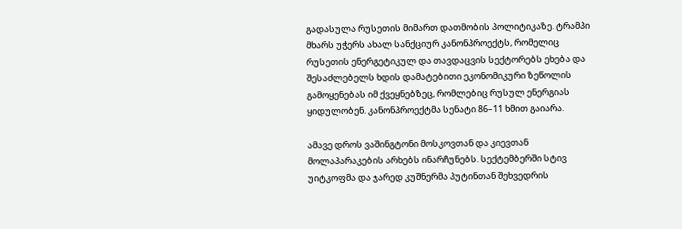გადასულა რუსეთის მიმართ დათმობის პოლიტიკაზე. ტრამპი მხარს უჭერს ახალ სანქციურ კანონპროექტს, რომელიც რუსეთის ენერგეტიკულ და თავდაცვის სექტორებს ეხება და შესაძლებელს ხდის დამატებითი ეკონომიკური ზეწოლის გამოყენებას იმ ქვეყნებზეც, რომლებიც რუსულ ენერგიას ყიდულობენ. კანონპროექტმა სენატი 86–11 ხმით გაიარა.

ამავე დროს ვაშინგტონი მოსკოვთან და კიევთან მოლაპარაკების არხებს ინარჩუნებს. სექტემბერში სტივ უიტკოფმა და ჯარედ კუშნერმა პუტინთან შეხვედრის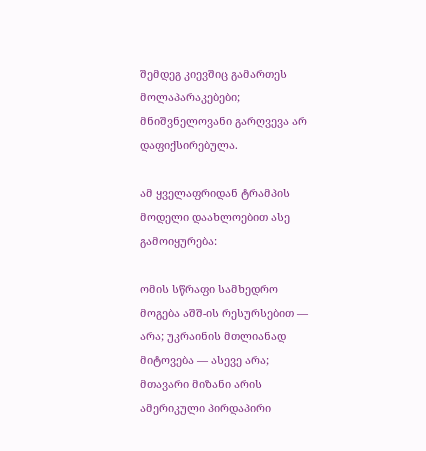შემდეგ კიევშიც გამართეს მოლაპარაკებები; მნიშვნელოვანი გარღვევა არ დაფიქსირებულა.

ამ ყველაფრიდან ტრამპის მოდელი დაახლოებით ასე გამოიყურება:

ომის სწრაფი სამხედრო მოგება აშშ-ის რესურსებით — არა; უკრაინის მთლიანად მიტოვება — ასევე არა; მთავარი მიზანი არის ამერიკული პირდაპირი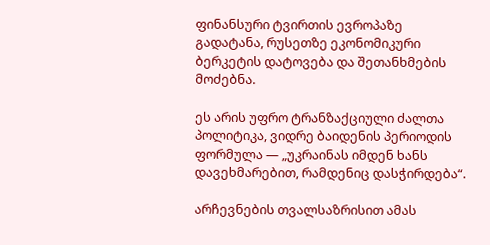ფინანსური ტვირთის ევროპაზე გადატანა, რუსეთზე ეკონომიკური ბერკეტის დატოვება და შეთანხმების მოძებნა.

ეს არის უფრო ტრანზაქციული ძალთა პოლიტიკა, ვიდრე ბაიდენის პერიოდის ფორმულა — „უკრაინას იმდენ ხანს დავეხმარებით, რამდენიც დასჭირდება“.

არჩევნების თვალსაზრისით ამას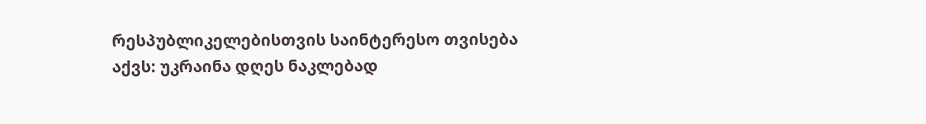რესპუბლიკელებისთვის საინტერესო თვისება აქვს: უკრაინა დღეს ნაკლებად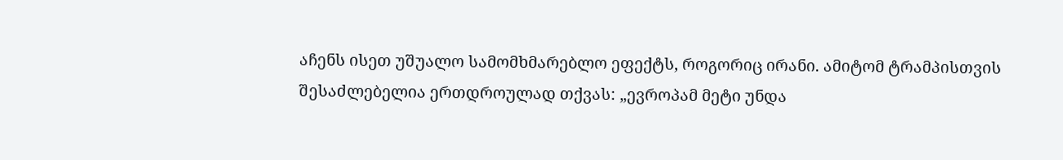აჩენს ისეთ უშუალო სამომხმარებლო ეფექტს, როგორიც ირანი. ამიტომ ტრამპისთვის შესაძლებელია ერთდროულად თქვას: „ევროპამ მეტი უნდა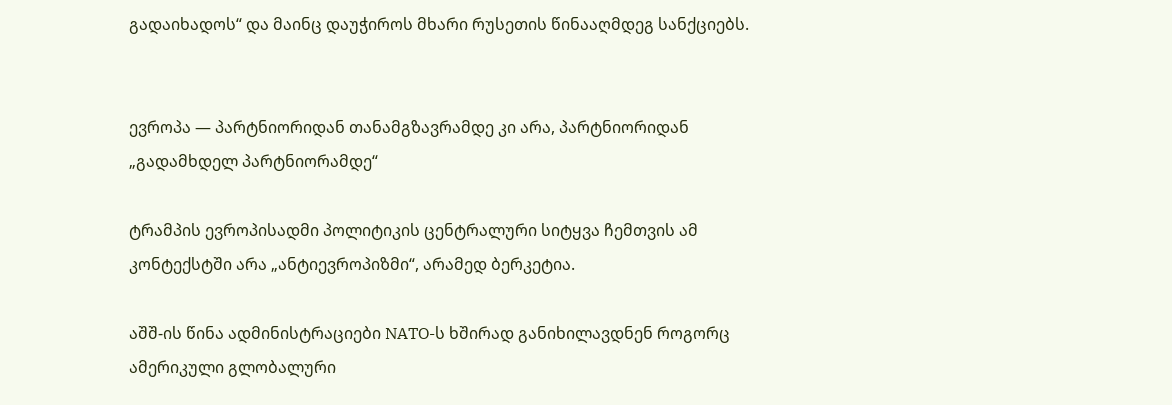გადაიხადოს“ და მაინც დაუჭიროს მხარი რუსეთის წინააღმდეგ სანქციებს.


ევროპა — პარტნიორიდან თანამგზავრამდე კი არა, პარტნიორიდან „გადამხდელ პარტნიორამდე“

ტრამპის ევროპისადმი პოლიტიკის ცენტრალური სიტყვა ჩემთვის ამ კონტექსტში არა „ანტიევროპიზმი“, არამედ ბერკეტია.

აშშ-ის წინა ადმინისტრაციები NATO-ს ხშირად განიხილავდნენ როგორც ამერიკული გლობალური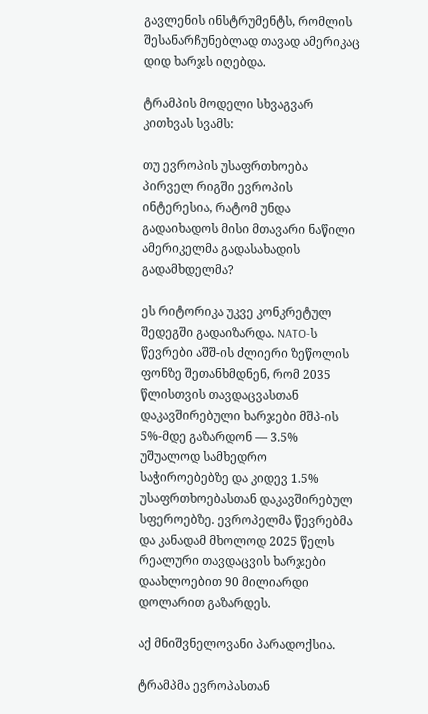გავლენის ინსტრუმენტს, რომლის შესანარჩუნებლად თავად ამერიკაც დიდ ხარჯს იღებდა.

ტრამპის მოდელი სხვაგვარ კითხვას სვამს:

თუ ევროპის უსაფრთხოება პირველ რიგში ევროპის ინტერესია, რატომ უნდა გადაიხადოს მისი მთავარი ნაწილი ამერიკელმა გადასახადის გადამხდელმა?

ეს რიტორიკა უკვე კონკრეტულ შედეგში გადაიზარდა. NATO-ს წევრები აშშ-ის ძლიერი ზეწოლის ფონზე შეთანხმდნენ, რომ 2035 წლისთვის თავდაცვასთან დაკავშირებული ხარჯები მშპ-ის 5%-მდე გაზარდონ — 3.5% უშუალოდ სამხედრო საჭიროებებზე და კიდევ 1.5% უსაფრთხოებასთან დაკავშირებულ სფეროებზე. ევროპელმა წევრებმა და კანადამ მხოლოდ 2025 წელს რეალური თავდაცვის ხარჯები დაახლოებით 90 მილიარდი დოლარით გაზარდეს.

აქ მნიშვნელოვანი პარადოქსია.

ტრამპმა ევროპასთან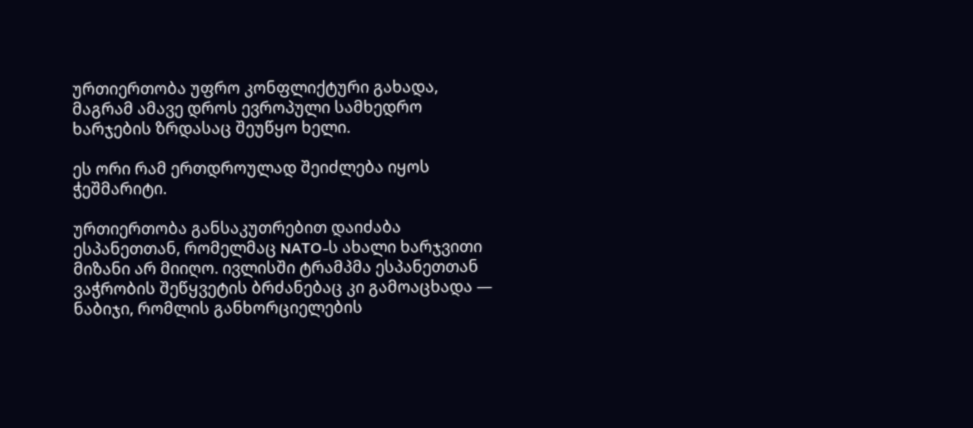ურთიერთობა უფრო კონფლიქტური გახადა, მაგრამ ამავე დროს ევროპული სამხედრო ხარჯების ზრდასაც შეუწყო ხელი.

ეს ორი რამ ერთდროულად შეიძლება იყოს ჭეშმარიტი.

ურთიერთობა განსაკუთრებით დაიძაბა ესპანეთთან, რომელმაც NATO-ს ახალი ხარჯვითი მიზანი არ მიიღო. ივლისში ტრამპმა ესპანეთთან ვაჭრობის შეწყვეტის ბრძანებაც კი გამოაცხადა — ნაბიჯი, რომლის განხორციელების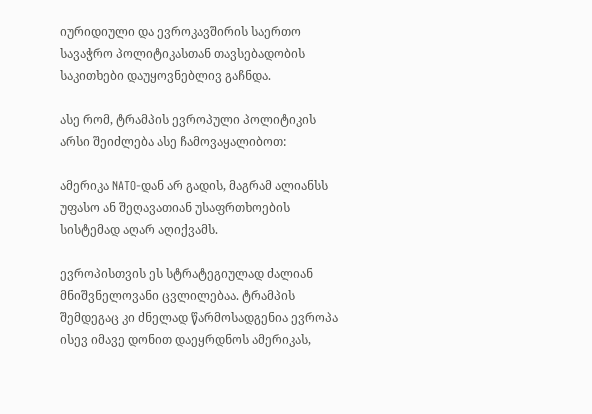იურიდიული და ევროკავშირის საერთო სავაჭრო პოლიტიკასთან თავსებადობის საკითხები დაუყოვნებლივ გაჩნდა.

ასე რომ, ტრამპის ევროპული პოლიტიკის არსი შეიძლება ასე ჩამოვაყალიბოთ:

ამერიკა NATO-დან არ გადის, მაგრამ ალიანსს უფასო ან შეღავათიან უსაფრთხოების სისტემად აღარ აღიქვამს.

ევროპისთვის ეს სტრატეგიულად ძალიან მნიშვნელოვანი ცვლილებაა. ტრამპის შემდეგაც კი ძნელად წარმოსადგენია ევროპა ისევ იმავე დონით დაეყრდნოს ამერიკას,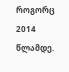როგორც 2014 წლამდე.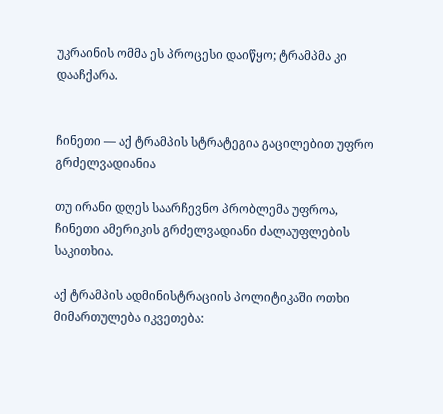უკრაინის ომმა ეს პროცესი დაიწყო; ტრამპმა კი დააჩქარა.


ჩინეთი — აქ ტრამპის სტრატეგია გაცილებით უფრო გრძელვადიანია

თუ ირანი დღეს საარჩევნო პრობლემა უფროა, ჩინეთი ამერიკის გრძელვადიანი ძალაუფლების საკითხია.

აქ ტრამპის ადმინისტრაციის პოლიტიკაში ოთხი მიმართულება იკვეთება: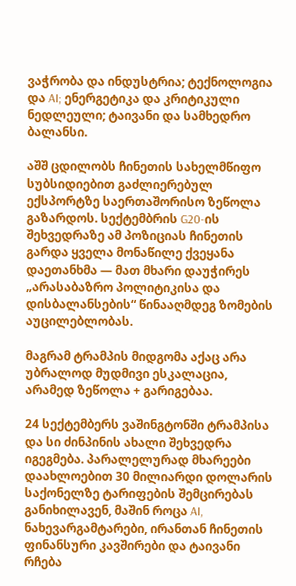ვაჭრობა და ინდუსტრია; ტექნოლოგია და AI; ენერგეტიკა და კრიტიკული ნედლეული; ტაივანი და სამხედრო ბალანსი.

აშშ ცდილობს ჩინეთის სახელმწიფო სუბსიდიებით გაძლიერებულ ექსპორტზე საერთაშორისო ზეწოლა გაზარდოს. სექტემბრის G20-ის შეხვედრაზე ამ პოზიციას ჩინეთის გარდა ყველა მონაწილე ქვეყანა დაეთანხმა — მათ მხარი დაუჭირეს „არასაბაზრო პოლიტიკისა და დისბალანსების“ წინააღმდეგ ზომების აუცილებლობას.

მაგრამ ტრამპის მიდგომა აქაც არა უბრალოდ მუდმივი ესკალაცია, არამედ ზეწოლა + გარიგებაა.

24 სექტემბერს ვაშინგტონში ტრამპისა და სი ძინპინის ახალი შეხვედრა იგეგმება. პარალელურად მხარეები დაახლოებით 30 მილიარდი დოლარის საქონელზე ტარიფების შემცირებას განიხილავენ, მაშინ როცა AI, ნახევარგამტარები, ირანთან ჩინეთის ფინანსური კავშირები და ტაივანი რჩება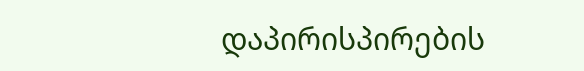დაპირისპირების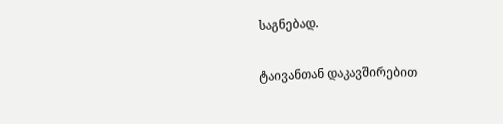საგნებად.

ტაივანთან დაკავშირებით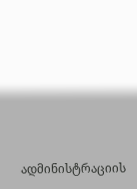ადმინისტრაციის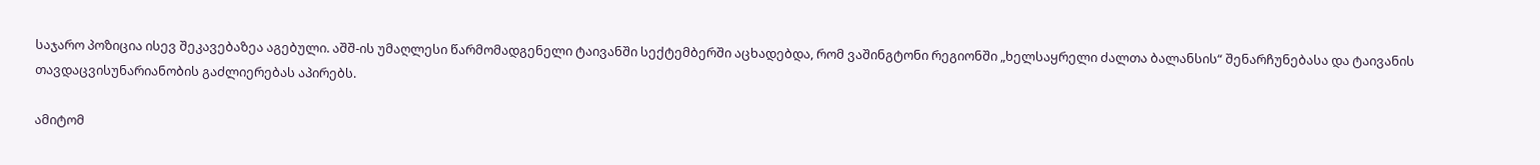საჯარო პოზიცია ისევ შეკავებაზეა აგებული. აშშ-ის უმაღლესი წარმომადგენელი ტაივანში სექტემბერში აცხადებდა, რომ ვაშინგტონი რეგიონში „ხელსაყრელი ძალთა ბალანსის“ შენარჩუნებასა და ტაივანის თავდაცვისუნარიანობის გაძლიერებას აპირებს.

ამიტომ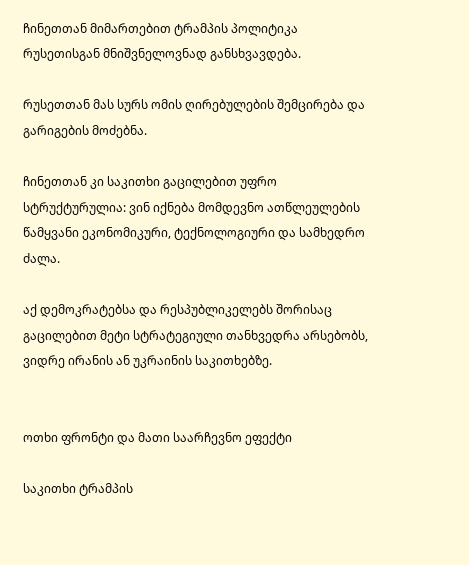ჩინეთთან მიმართებით ტრამპის პოლიტიკა რუსეთისგან მნიშვნელოვნად განსხვავდება.

რუსეთთან მას სურს ომის ღირებულების შემცირება და გარიგების მოძებნა.

ჩინეთთან კი საკითხი გაცილებით უფრო სტრუქტურულია: ვინ იქნება მომდევნო ათწლეულების წამყვანი ეკონომიკური, ტექნოლოგიური და სამხედრო ძალა.

აქ დემოკრატებსა და რესპუბლიკელებს შორისაც გაცილებით მეტი სტრატეგიული თანხვედრა არსებობს, ვიდრე ირანის ან უკრაინის საკითხებზე.


ოთხი ფრონტი და მათი საარჩევნო ეფექტი

საკითხი ტრამპის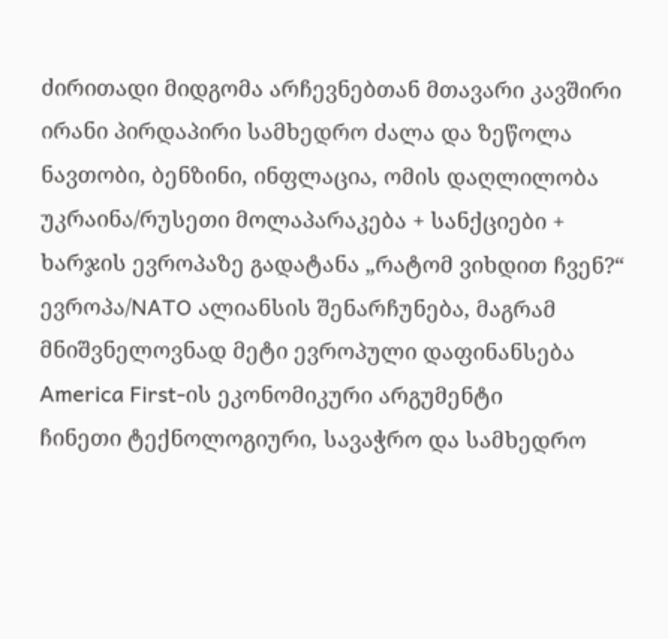ძირითადი მიდგომა არჩევნებთან მთავარი კავშირი
ირანი პირდაპირი სამხედრო ძალა და ზეწოლა ნავთობი, ბენზინი, ინფლაცია, ომის დაღლილობა
უკრაინა/რუსეთი მოლაპარაკება + სანქციები + ხარჯის ევროპაზე გადატანა „რატომ ვიხდით ჩვენ?“
ევროპა/NATO ალიანსის შენარჩუნება, მაგრამ მნიშვნელოვნად მეტი ევროპული დაფინანსება America First-ის ეკონომიკური არგუმენტი
ჩინეთი ტექნოლოგიური, სავაჭრო და სამხედრო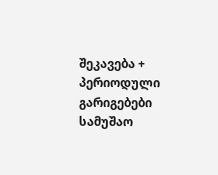შეკავება + პერიოდული გარიგებები სამუშაო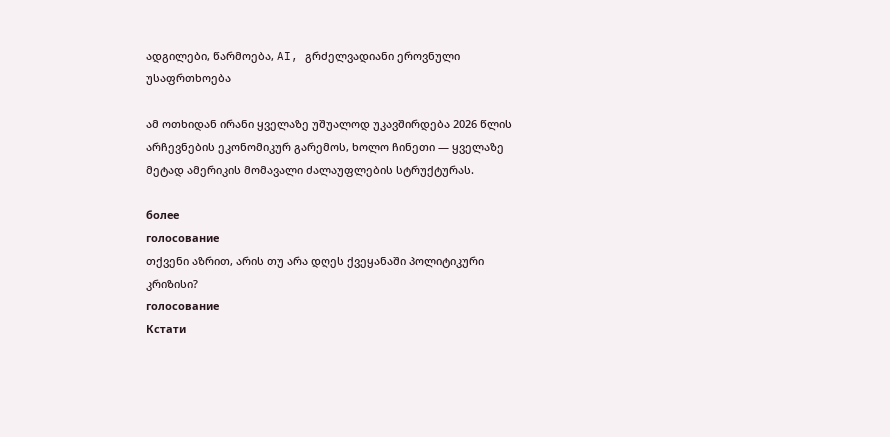ადგილები, წარმოება, AI, გრძელვადიანი ეროვნული უსაფრთხოება

ამ ოთხიდან ირანი ყველაზე უშუალოდ უკავშირდება 2026 წლის არჩევნების ეკონომიკურ გარემოს, ხოლო ჩინეთი — ყველაზე მეტად ამერიკის მომავალი ძალაუფლების სტრუქტურას.

более
голосование
თქვენი აზრით, არის თუ არა დღეს ქვეყანაში პოლიტიკური კრიზისი?
голосование
Кстати